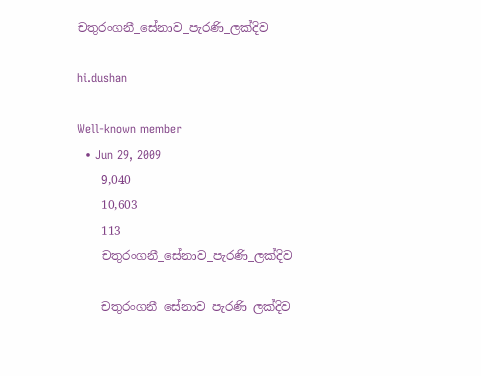චතුරංගනී_සේනාව_පැරණි_ලක්දිව

hi.dushan

Well-known member
  • Jun 29, 2009
    9,040
    10,603
    113
    චතුරංගනී_සේනාව_පැරණි_ලක්දිව

    චතුරංගනී සේනාව පැරණි ලක්දිව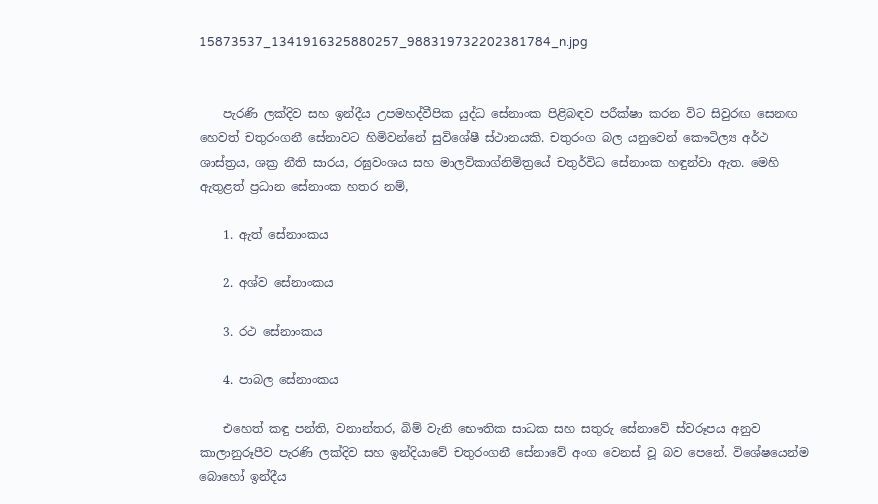15873537_1341916325880257_988319732202381784_n.jpg


    පැරණි ලක්දිව සහ ඉන්දීය උපමහද්වීපික යුද්ධ සේනාංක පිළිබඳව පරීක්ෂා කරන විට සිවුරඟ සෙනඟ හෙවත් චතුරංගනී සේනාවට හිමිවන්නේ සුවිශේෂී ස්ථානයකි. චතුරංග බල යනුවෙන් කෞටිල්‍ය අර්ථ ශාස්ත්‍රය, ශක්‍ර නීති සාරය, රඝුවංශය සහ මාලවිකාග්නිමිත්‍රයේ චතුර්විධ සේනාංක හඳුන්වා ඇත. මෙහි ඇතුළත් ප්‍රධාන සේනාංක හතර නම්,

    1. ඇත් සේනාංකය

    2. අශ්ව සේනාංකය

    3. රථ සේනාංකය

    4. පාබල සේනාංකය

    එහෙත් කඳු පන්ති, වනාන්තර, බිම් වැනි භෞතික සාධක සහ සතුරු සේනාවේ ස්වරූපය අනුව කාලානුරූපීව පැරණි ලක්දිව සහ ඉන්දියාවේ චතුරංගනී සේනාවේ අංග වෙනස් වූ බව පෙනේ. විශේෂයෙන්ම බොහෝ ඉන්දීය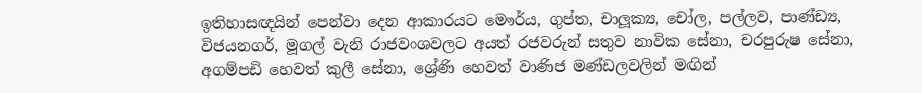ඉතිහාසඥයින් පෙන්වා දෙන ආකාරයට මෞර්ය, ගුප්ත, චාලූක්‍ය, චෝල, පල්ලව, පාණ්ඩ්‍ය, විජයනගර්, මූගල් වැනි රාජවංශවලට අයත් රජවරුන් සතුව නාවික සේනා, චරපුරුෂ සේනා, අගම්පඩි හෙවත් කුලී සේනා, ශ්‍රේණි හෙවත් වාණිජ මණ්ඩලවලින් මඟින්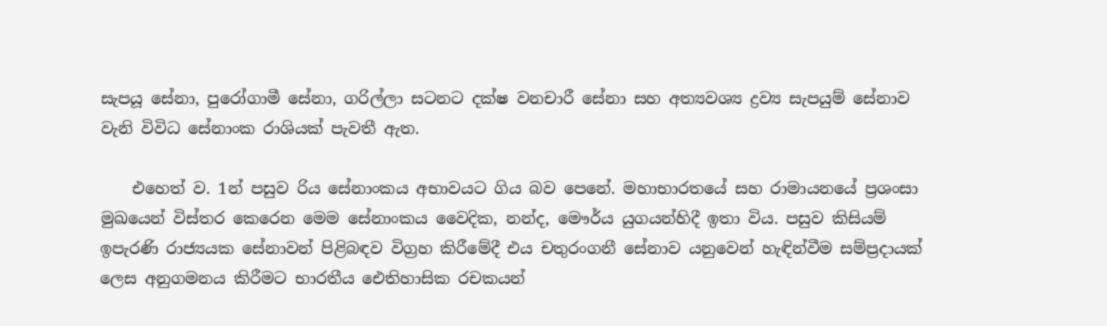සැපයූ සේනා, පුරෝගාමී සේනා, ගරිල්ලා සටනට දක්ෂ වනචාරී සේනා සහ අත්‍යවශ්‍ය ද්‍රව්‍ය සැපයුම් සේනාව වැනි විවිධ සේනාංක රාශියක් පැවතී ඇත.

    එහෙත් ව. 1න් පසුව රිය සේනාංකය අභාවයට ගිය බව පෙනේ. මහාභාරතයේ සහ රාමායනයේ ප්‍රශංසා මුඛයෙන් විස්තර කෙරෙන මෙම සේනාංකය වෛදික, නන්ද, මෞර්ය යුගයන්හිදී ඉතා විය. පසුව කිසියම් ඉපැරණි රාජ්‍යයක සේනාවන් පිළිබඳව විග්‍රහ කිරීමේදී එය චතුරංගනී සේනාව යනුවෙන් හැඳින්වීම සම්ප්‍රදායක් ලෙස අනුගමනය කිරීමට භාරතීය ඓතිහාසික රචකයන්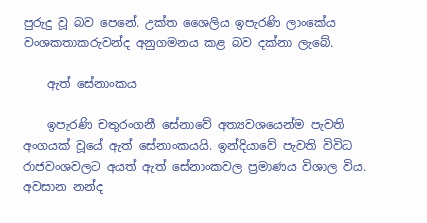පුරුදු වූ බව පෙනේ. උක්ත ශෛලිය ඉපැරණි ලාංකේය වංශකතාකරුවන්ද අනුගමනය කළ බව දක්නා ලැබේ.

    ඇත් සේනාංකය

    ඉපැරණි චතුරංගනී සේනාවේ අත්‍යවශයෙන්ම පැවති අංගයක් වූයේ ඇත් සේනාංකයයි. ඉන්දියාවේ පැවති විවිධ රාජවංශවලට අයත් ඇත් සේනාංකවල ප්‍රමාණය විශාල විය. අවසාන නන්ද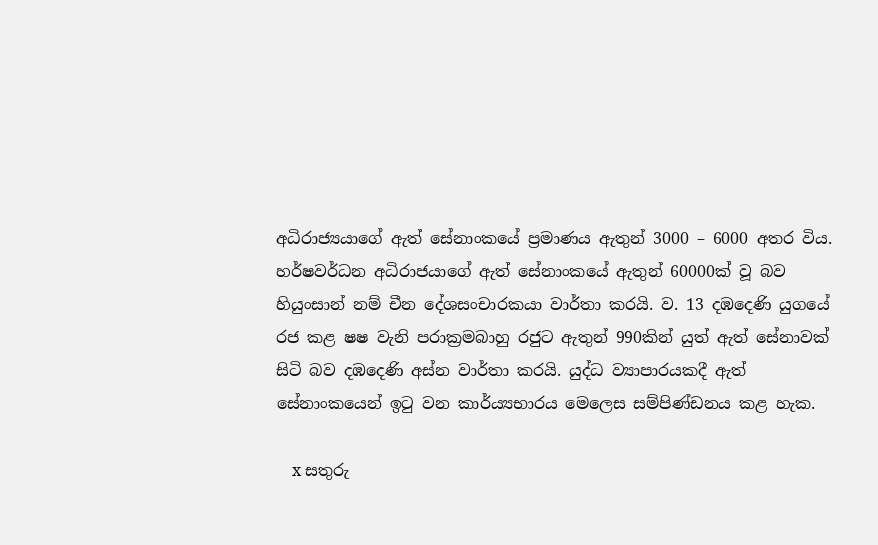අධිරාජ්‍යයාගේ ඇත් සේනාංකයේ ප්‍රමාණය ඇතුන් 3000 – 6000 අතර විය. හර්ෂවර්ධන අධිරාජයාගේ ඇත් සේනාංකයේ ඇතුන් 60000ක් වූ බව හියුංසාන් නම් චීන දේශසංචාරකයා වාර්තා කරයි. ව. 13 දඹදෙණි යුගයේ රජ කළ ෂෂ වැනි පරාක්‍රමබාහු රජුට ඇතුන් 990කින් යුත් ඇත් සේනාවක් සිටි බව දඹදෙණි අස්න වාර්තා කරයි. යුද්ධ ව්‍යාපාරයකදී ඇත් සේනාංකයෙන් ඉටු වන කාර්ය්‍යභාරය මෙලෙස සම්පිණ්ඩනය කළ හැක.

    x සතුරු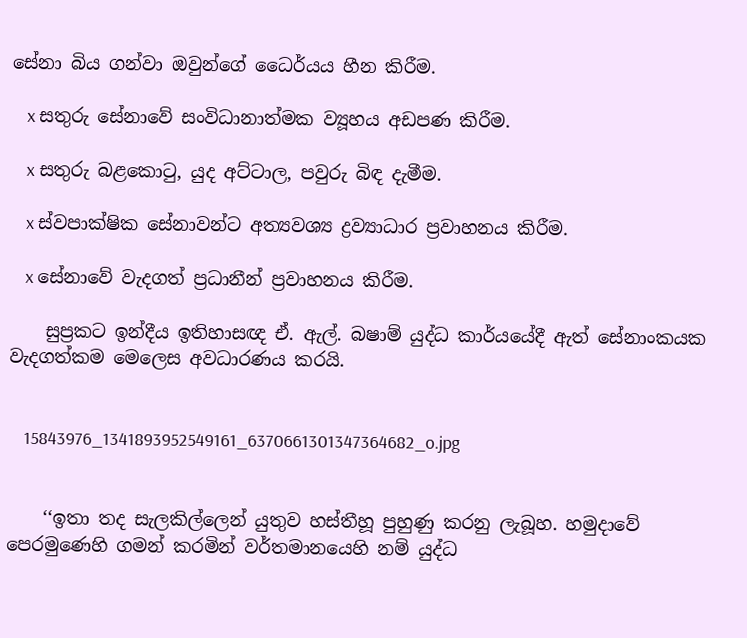සේනා බිය ගන්වා ඔවුන්ගේ ධෛර්යය හීන කිරීම.

    x සතුරු සේනාවේ සංවිධානාත්මක ව්‍යූහය අඩපණ කිරීම.

    x සතුරු බළකොටු, යුද අට්ටාල, පවුරු බිඳ දැමීම.

    x ස්වපාක්ෂික සේනාවන්ට අත්‍යවශ්‍ය ද්‍රව්‍යාධාර ප්‍රවාහනය කිරීම.

    x සේනාවේ වැදගත් ප්‍රධානීන් ප්‍රවාහනය කිරීම.

    සුප්‍රකට ඉන්දීය ඉතිහාසඥ ඒ. ඇල්. බෂාම් යුද්ධ කාර්යයේදී ඇත් සේනාංකයක වැදගත්කම මෙලෙස අවධාරණය කරයි.


    15843976_1341893952549161_6370661301347364682_o.jpg


    ‘‘ඉතා තද සැලකිල්ලෙන් යුතුව හස්තීහූ පුහුණු කරනු ලැබූහ. හමුදාවේ පෙරමුණෙහි ගමන් කරමින් වර්තමානයෙහි නම් යුද්ධ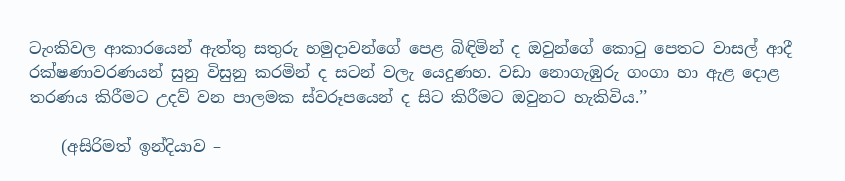ටැංකිවල ආකාරයෙන් ඇත්තු සතුරු හමුදාවන්ගේ පෙළ බිඳිමින් ද ඔවුන්ගේ කොටු පෙතට වාසල් ආදී රක්ෂණාවරණයන් සුනු විසුනු කරමින් ද සටන් වලැ යෙදුණහ. වඩා නොගැඹුරු ගංගා හා ඇළ දොළ තරණය කිරීමට උදව් වන පාලමක ස්වරූපයෙන් ද සිට කිරීමට ඔවුනට හැකිවිය.’’

    (අසිරිමත් ඉන්දියාව –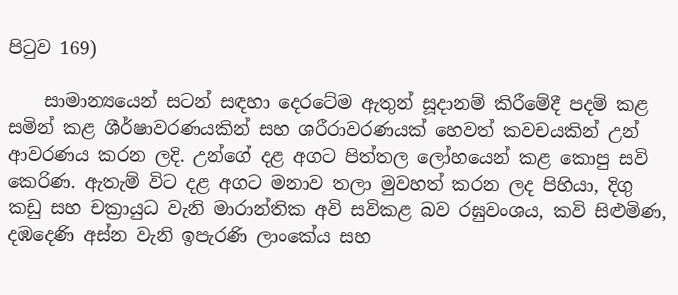පිටුව 169)

    සාමාන්‍යයෙන් සටන් සඳහා දෙරටේම ඇතුන් සූදානම් කිරීමේදී පදම් කළ සමින් කළ ශීර්ෂාවරණයකින් සහ ශරීරාවරණයක් හෙවත් කවචයකින් උන් ආවරණය කරන ලදි. උන්ගේ දළ අගට පිත්තල ලෝහයෙන් කළ කොපු සවි කෙරිණ. ඇතැම් විට දළ අගට මනාව තලා මුවහත් කරන ලද පිහියා, දිගු කඩු සහ චක්‍රායුධ වැනි මාරාන්තික අවි සවිකළ බව රඝුවංශය, කවි සිළුමිණ, දඹදෙණි අස්න වැනි ඉපැරණි ලාංකේය සහ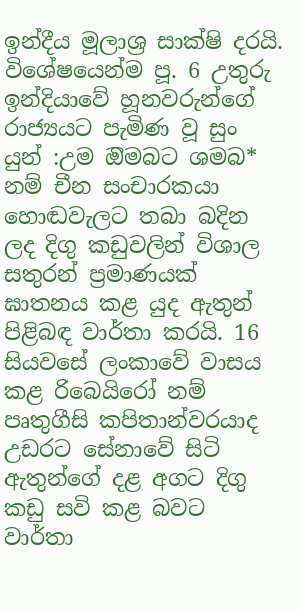ඉන්දීය මූලාශ්‍ර සාක්ෂි දරයි. විශේෂයෙන්ම පූ. 6 උතුරු ඉන්දියාවේ හූනවරුන්ගේ රාජ්‍යයට පැමිණ වූ සුං යුන් :උම ඔිමබට ශමබ* නම් චීන සංචාරකයා හොඬවැලට තබා බදින ලද දිගු කඩුවලින් විශාල සතුරන් ප්‍රමාණයක් ඝාතනය කළ යුද ඇතුන් පිළිබඳ වාර්තා කරයි. 16 සියවසේ ලංකාවේ වාසය කළ රිබෙයිරෝ නම් පෘතුගීසි කපිතාන්වරයාද උඩරට සේනාවේ සිටි ඇතුන්ගේ දළ අගට දිගු කඩු සවි කළ බවට වාර්තා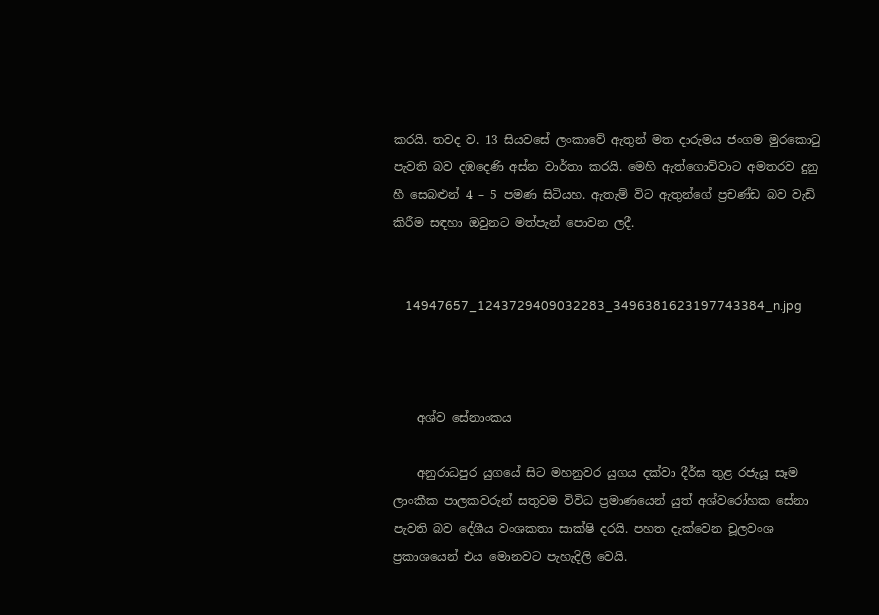කරයි. තවද ව. 13 සියවසේ ලංකාවේ ඇතුන් මත දාරුමය ජංගම මුරකොටු පැවති බව දඹදෙණි අස්න වාර්තා කරයි. මෙහි ඇත්ගොව්වාට අමතරව දුනු හී සෙබළුන් 4 – 5 පමණ සිටියහ. ඇතැම් විට ඇතුන්ගේ ප්‍රචණ්ඩ බව වැඩි කිරීම සඳහා ඔවුනට මත්පැන් පොවන ලදී.


    14947657_1243729409032283_3496381623197743384_n.jpg



    අශ්ව සේනාංකය

    අනුරාධපුර යුගයේ සිට මහනුවර යුගය දක්වා දීර්ඝ තුළ රජැයූ සෑම ලාංකීක පාලකවරුන් සතුවම විවිධ ප්‍රමාණයෙන් යුත් අශ්වරෝහක සේනා පැවති බව දේශීය වංශකතා සාක්ෂි දරයි. පහත දැක්වෙන චූලවංශ ප්‍රකාශයෙන් එය මොනවට පැහැදිලි වෙයි.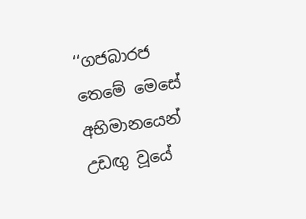‘‘ගජබාරජ තෙමේ මෙසේ අභිමානයෙන් උඩඟු වූයේ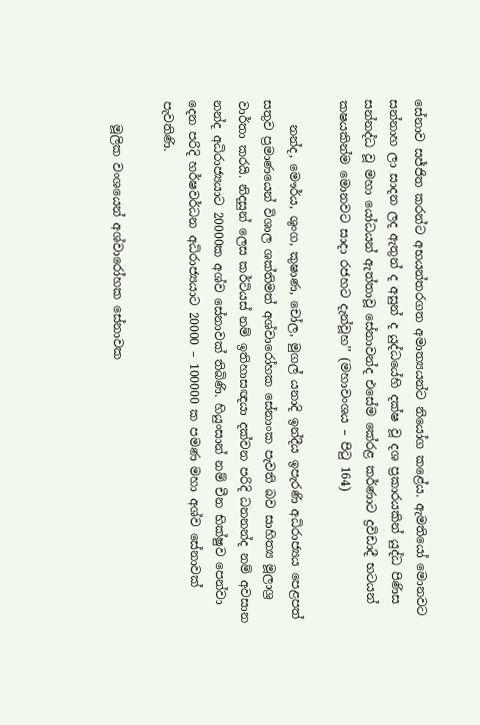සේනාව සජ්ජිත කරන්ට අභයන්තරගත අමාත්‍යයන්ට නියෝග කළේය. ඇමතියෝ මොනවට සන්නාහ ලා සාදන ලද ඇතුන් ද අසුන් ද යුද්ධයේහි දක්ෂ වූ දශ ප්‍රකාරයකින් යුද්ධ පිණිස සන්නද්ධ වූ මහා යෝධයන් ඇත්තාවූ සේනාවන්ද එසේම කේරළ කර්ණාට ද්‍රවිඩාදී භටයන් කෂයකින්ම මොනවට සාදා රජහට දැන්වූහ’’ (මහාවංශය – පිටු 164)

    නන්ද, මෞර්ය, ශුංග, කුෂාණ, චෝල, මුගල් යනාදි ඉන්දීය ඉපැරණි අධිරාජ්‍යය පෙළපත් සතුව ප්‍රමාණයෙන් විශාල ශක්තිමත් අශ්වාරෝහක සේනාංක පැවති බව සාහිත්‍ය මූලාශ්‍ර වාර්තා කරයි. නිදසුන් ලෙස කර්ටියස් නම් ඉතිහාසඥයා දක්වන පරිදි ධනනන්ද නම් අවසාන නන්ද අධිරාජ්‍යයාට 20000ක අශ්ව සේනාවක් තිබිණි. හියුංසාන් නම් චීන භික්ෂුව පෙන්වා දෙන පරිදි හර්ෂවර්ධන අධිරාජ්‍යයාට 20000 – 100000 ක පමණ මහා අශ්ව සේනාවක් පැවතිණි.

    මූලික වංශයෙන් අශ්වාරෝහක සේනාවක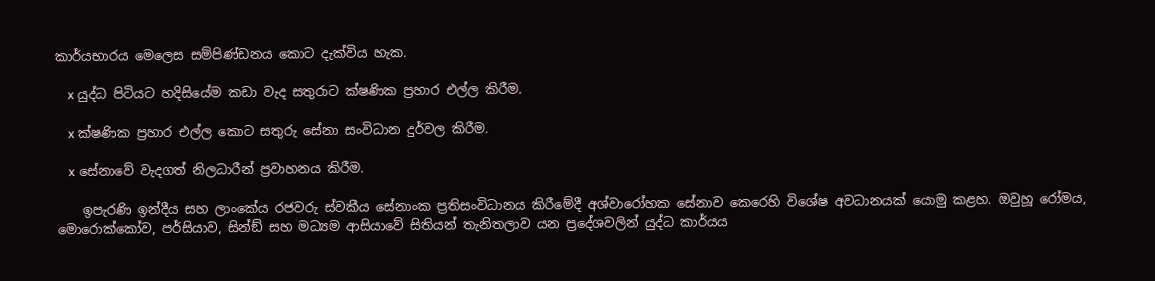කාර්යභාරය මෙලෙස සම්පිණ්ඩනය කොට දැක්විය හැක.

    x යුද්ධ පිටියට හදිසියේම කඩා වැද සතුරාට ක්ෂණික ප්‍රහාර එල්ල කිරීම.

    x ක්ෂණික ප්‍රහාර එල්ල කොට සතුරු සේනා සංවිධාන දුර්වල කිරීම.

    x සේනාවේ වැදගත් නිලධාරීන් ප්‍රවාහනය කිරීම.

    ඉපැරණි ඉන්දීය සහ ලාංකේය රජවරු ස්වකීය සේනාංක ප්‍රතිසංවිධානය කිරීමේදී අශ්වාරෝහක සේනාව කෙරෙහි විශේෂ අවධානයක් යොමු කළහ. ඔවුහූ රෝමය, මොරොක්කෝව, පර්සියාව, සින්ඞ් සහ මධ්‍යම ආසියාවේ සිතියන් තැනිතලාව යන ප්‍රදේශවලින් යුද්ධ කාර්යය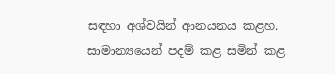සඳහා අශ්වයින් ආනයනය කළහ. සාමාන්‍යයෙන් පදම් කළ සමින් කළ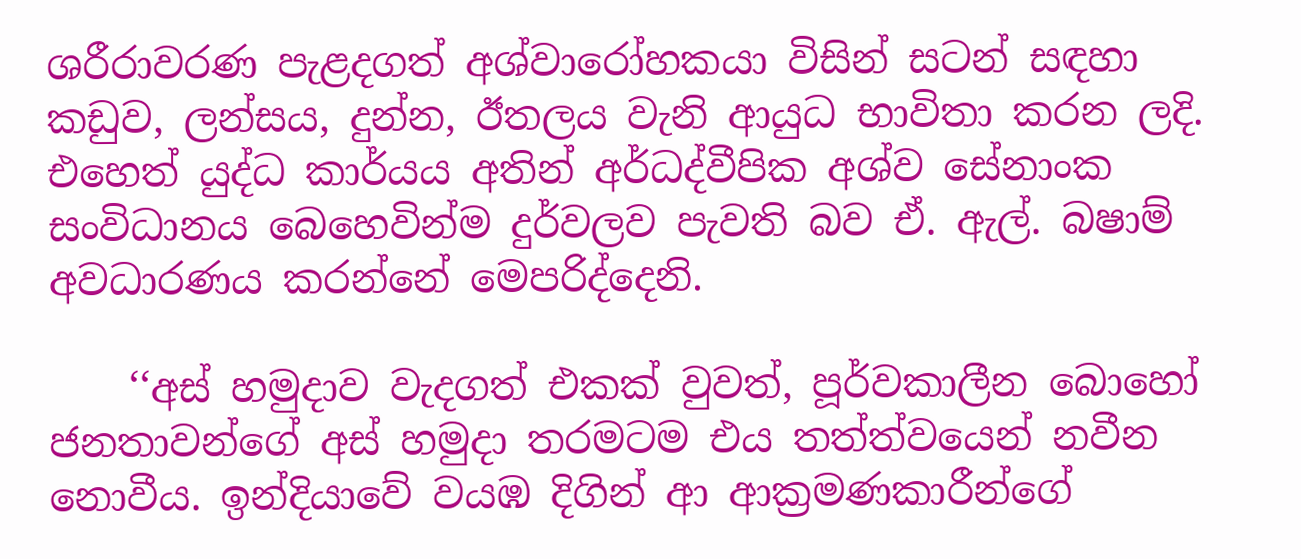ශරීරාවරණ පැළදගත් අශ්වාරෝහකයා විසින් සටන් සඳහා කඩුව, ලන්සය, දුන්න, ඊතලය වැනි ආයුධ භාවිතා කරන ලදි. එහෙත් යුද්ධ කාර්යය අතින් අර්ධද්වීපික අශ්ව සේනාංක සංවිධානය බෙහෙවින්ම දුර්වලව පැවති බව ඒ. ඇල්. බෂාම් අවධාරණය කරන්නේ මෙපරිද්දෙනි.

    ‘‘අස් හමුදාව වැදගත් එකක් වුවත්, පූර්වකාලීන බොහෝ ජනතාවන්ගේ අස් හමුදා තරමටම එය තත්ත්වයෙන් නවීන නොවීය. ඉන්දියාවේ වයඹ දිගින් ආ ආක්‍රමණකාරීන්ගේ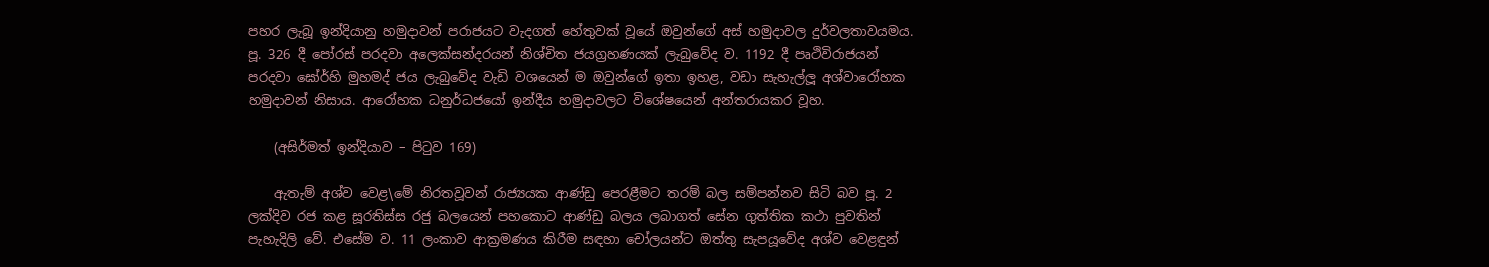පහර ලැබූ ඉන්දියානු හමුදාවන් පරාජයට වැදගත් හේතුවක් වූයේ ඔවුන්ගේ අස් හමුදාවල දුර්වලතාවයමය. පූ. 326 දී පෝරස් පරදවා අලෙක්සන්දරයන් නිශ්චිත ජයග්‍රහණයක් ලැබුවේද ව. 1192 දී පෘථිවිරාජයන් පරදවා ඝෝර්හි මුහමද් ජය ලැබුවේද වැඩි වශයෙන් ම ඔවුන්ගේ ඉතා ඉහළ, වඩා සැහැල්ලූ අශ්වාරෝහක හමුදාවන් නිසාය. ආරෝහක ධනුර්ධජයෝ ඉන්දීය හමුදාවලට විශේෂයෙන් අන්තරායකර වූහ.

    (අසිර්මත් ඉන්දියාව – පිටුව 169)

    ඇතැම් අශ්ව වෙළ\මේ නිරතවූවන් රාජ්‍යයක ආණ්ඩු පෙරළීමට තරම් බල සම්පන්නව සිටි බව පූ. 2 ලක්දිව රජ කළ සූරතිස්ස රජු බලයෙන් පහකොට ආණ්ඩු බලය ලබාගත් සේන ගුත්තික කථා පුවතින් පැහැදිලි වේ. එසේම ව. 11 ලංකාව ආක්‍රමණය කිරීම සඳහා චෝලයන්ට ඔත්තු සැපයූවේද අශ්ව වෙළඳුන්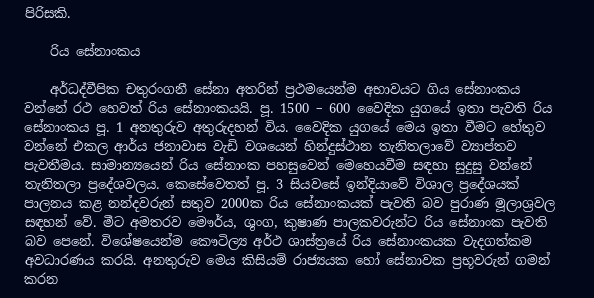පිරිසකි.

    රිය සේනාංකය

    අර්ධද්වීපික චතුරංගනී සේනා අතරින් ප්‍රථමයෙන්ම අභාවයට ගිය සේනාංකය වන්නේ රථ හෙවත් රිය සේනාංකයයි. පූ. 1500 – 600 වෛදික යුගයේ ඉතා පැවති රිය සේනාංකය පූ. 1 අනතුරුව අතුරුදහන් විය. වෛදික යුගයේ මෙය ඉතා වීමට හේතුව වන්නේ එකල ආර්ය ජනාවාස වැඩි වශයෙන් හින්දුස්ථාන තැනිතලාවේ ව්‍යාප්තව පැවතීමය. සාමාන්‍යයෙන් රිය සේනාංක පහසුවෙන් මෙහෙයවීම සඳහා සුදුසු වන්නේ තැනිතලා ප්‍රදේශවලය. කෙසේවෙතත් පූ. 3 සියවසේ ඉන්දියාවේ විශාල ප්‍රදේශයක් පාලනය කළ නන්දවරුන් සතුව 2000ක රිය සේනාංකයක් පැවති බව පුරාණ මූලාශ්‍රවල සඳහන් වේ. මීට අමතරව මෞර්ය, ශුංග, කුෂාණ පාලකවරුන්ට රිය සේනාංක පැවති බව පෙනේ. විශේෂයෙන්ම කෞටිල්‍ය අර්ථ ශාස්ත්‍රයේ රිය සේනාංකයක වැදගත්කම අවධාරණය කරයි. අනතුරුව මෙය කිසියම් රාජ්‍යයක හෝ සේනාවක ප්‍රභූවරුන් ගමන් කරන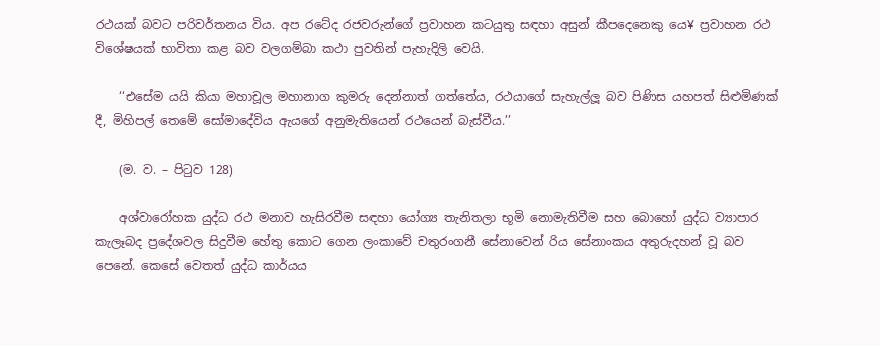රථයක් බවට පරිවර්තනය විය. අප රටේද රජවරුන්ගේ ප්‍රවාහන කටයුතු සඳහා අසුන් කීපදෙනෙකු යෙ¥ ප්‍රවාහන රථ විශේෂයක් භාවිතා කළ බව වලගම්බා කථා පුවතින් පැහැදිලි වෙයි.

    ‘‘එසේම යයි කියා මහාචූල මහානාග කුමරු දෙන්නාත් ගත්තේය, රථයාගේ සැහැල්ලූ බව පිණිස යහපත් සිළුමිණක් දී, මිහිපල් තෙමේ සෝමාදේවිය ඇයගේ අනුමැතියෙන් රථයෙන් බැස්වීය.’’

    (ම. ව. – පිටුව 128)

    අශ්වාරෝහක යුද්ධ රථ මනාව හැසිරවීම සඳහා යෝග්‍ය තැනිතලා භූමි නොමැතිවීම සහ බොහෝ යුද්ධ ව්‍යාපාර කැලෑබද ප්‍රදේශවල සිදුවීම හේතු කොට ගෙන ලංකාවේ චතුරංගනී සේනාවෙන් රිය සේනාංකය අතුරුදහන් වූ බව පෙනේ. කෙසේ වෙතත් යුද්ධ කාර්යය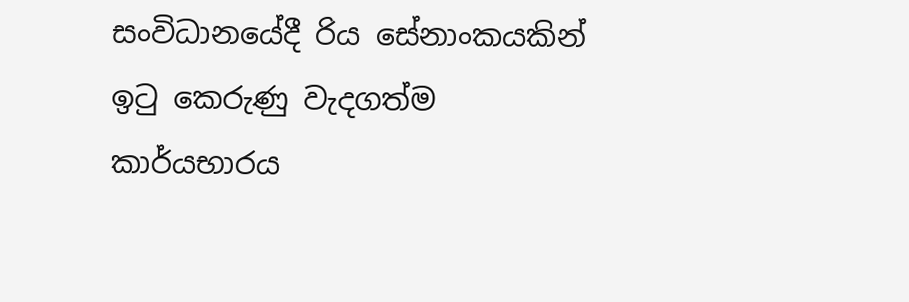සංවිධානයේදී රිය සේනාංකයකින් ඉටු කෙරුණු වැදගත්ම කාර්යභාරය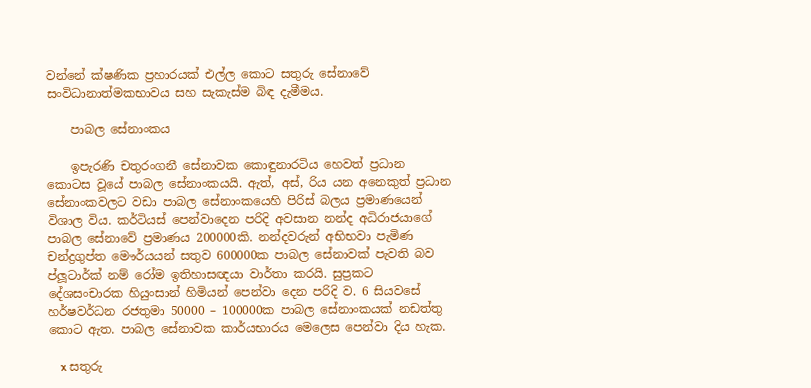වන්නේ ක්ෂණික ප්‍රහාරයක් එල්ල කොට සතුරු සේනාවේ සංවිධානාත්මකභාවය සහ සැකැස්ම බිඳ දැමීමය.

    පාබල සේනාංකය

    ඉපැරණි චතුරංගනී සේනාවක කොඳුනාරටිය හෙවත් ප්‍රධාන කොටස වූයේ පාබල සේනාංකයයි. ඇත්, අස්, රිය යන අනෙකුත් ප්‍රධාන සේනාංකවලට වඩා පාබල සේනාංකයෙහි පිරිස් බලය ප්‍රමාණයෙන් විශාල විය. කර්ටියස් පෙන්වාදෙන පරිදි අවසාන නන්ද අධිරාජයාගේ පාබල සේනාවේ ප්‍රමාණය 200000කි. නන්දවරුන් අභිභවා පැමිණ චන්ද්‍රගුප්ත මෞර්යයන් සතුව 600000ක පාබල සේනාවක් පැවති බව ප්ලූටාර්ක් නම් රෝම ඉතිහාසඥයා වාර්තා කරයි. සුප්‍රකට දේශසංචාරක හියුංසාන් හිමියන් පෙන්වා දෙන පරිදි ව. 6 සියවසේ හර්ෂවර්ධන රජතුමා 50000 – 100000ක පාබල සේනාංකයක් නඩත්තු කොට ඇත. පාබල සේනාවක කාර්යභාරය මෙලෙස පෙන්වා දිය හැක.

    x සතුරු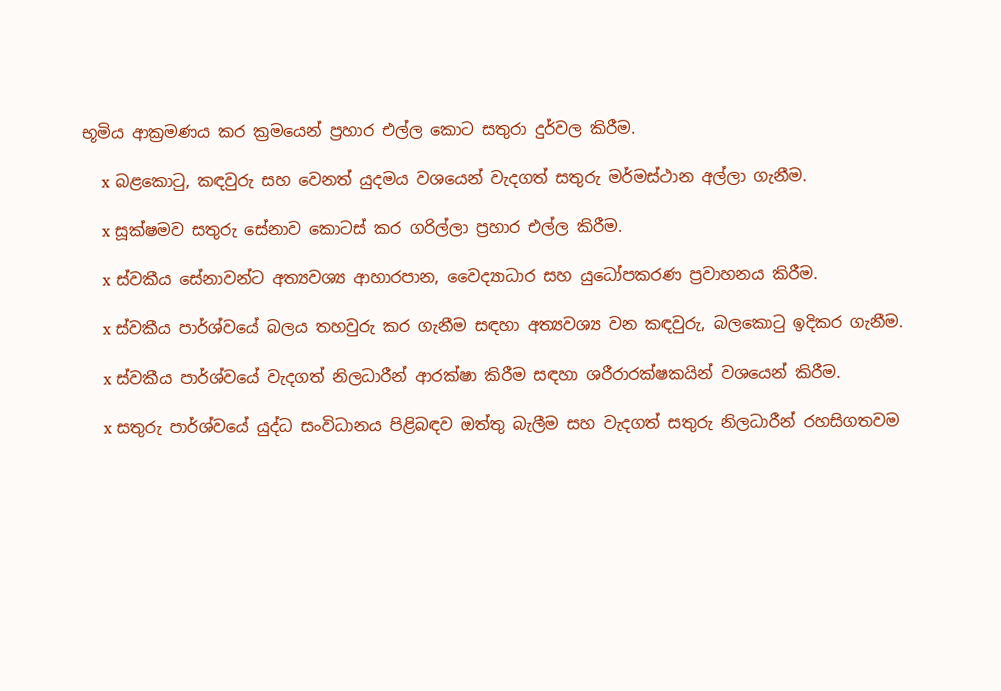භූමිය ආක්‍රමණය කර ක්‍රමයෙන් ප්‍රහාර එල්ල කොට සතුරා දුර්වල කිරීම.

    x බළකොටු, කඳවුරු සහ වෙනත් යුදමය වශයෙන් වැදගත් සතුරු මර්මස්ථාන අල්ලා ගැනීම.

    x සූක්ෂමව සතුරු සේනාව කොටස් කර ගරිල්ලා ප්‍රහාර එල්ල කිරීම.

    x ස්වකීය සේනාවන්ට අත්‍යවශ්‍ය ආහාරපාන, වෛද්‍යාධාර සහ යුධෝපකරණ ප්‍රවාහනය කිරීම.

    x ස්වකීය පාර්ශ්වයේ බලය තහවුරු කර ගැනීම සඳහා අත්‍යවශ්‍ය වන කඳවුරු, බලකොටු ඉදිකර ගැනීම.

    x ස්වකීය පාර්ශ්වයේ වැදගත් නිලධාරීන් ආරක්ෂා කිරීම සඳහා ශරීරාරක්ෂකයින් වශයෙන් කිරීම.

    x සතුරු පාර්ශ්වයේ යුද්ධ සංවිධානය පිළිබඳව ඔත්තු බැලීම සහ වැදගත් සතුරු නිලධාරීන් රහසිගතවම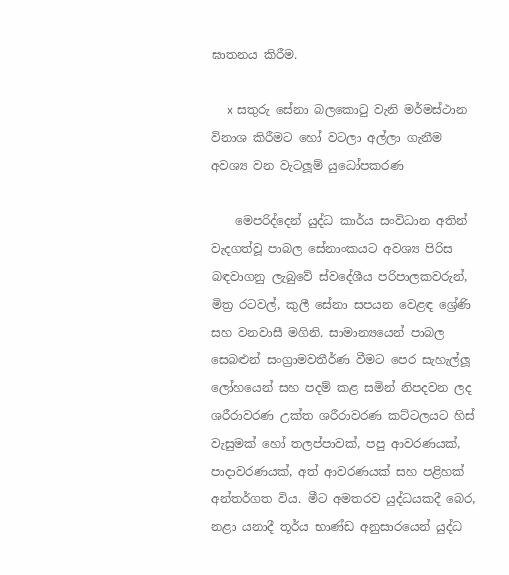ඝාතනය කිරීම.

    x සතුරු සේනා බලකොටු වැනි මර්මස්ථාන විනාශ කිරීමට හෝ වටලා අල්ලා ගැනීම අවශ්‍ය වන වැටලූම් යුධෝපකරණ

    මෙපරිද්දෙන් යුද්ධ කාර්ය සංවිධාන අතින් වැදගත්වූ පාබල සේනාංකයට අවශ්‍ය පිරිස බඳවාගනු ලැබුවේ ස්වදේශීය පරිපාලකවරුන්, මිත්‍ර රටවල්, කුලී සේනා සපයන වෙළඳ ශ්‍රේණි සහ වනවාසී මගිනි. සාමාන්‍යයෙන් පාබල සෙබළුන් සංග්‍රාමවතීර්ණ වීමට පෙර සැහැල්ලූ ලෝහයෙන් සහ පදම් කළ සමින් නිපදවන ලද ශරීරාවරණ උක්ත ශරීරාවරණ කට්ටලයට හිස් වැසුමක් හෝ තලප්පාවක්, පපු ආවරණයක්, පාදාවරණයක්, අත් ආවරණයක් සහ පළිහක් අන්තර්ගත විය. මීට අමතරව යුද්ධයකදී බෙර, නළා යනාදී තූර්ය භාණ්ඩ අනුසාරයෙන් යුද්ධ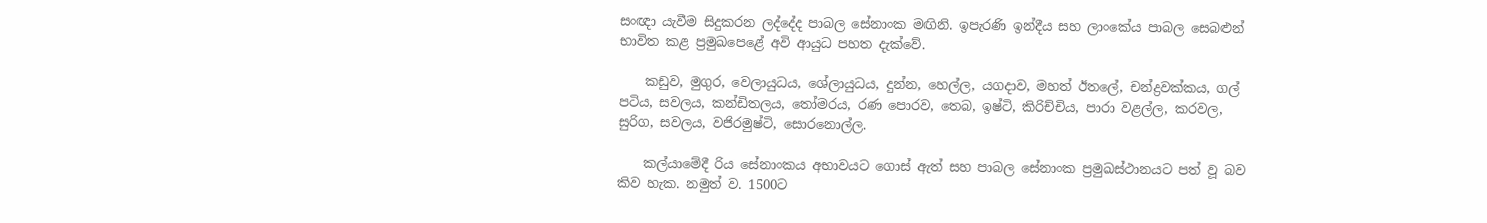සංඥා යැවීම සිදුකරන ලද්දේද පාබල සේනාංක මඟිනි. ඉපැරණි ඉන්දීය සහ ලාංකේය පාබල සෙබළුන් භාවිත කළ ප්‍රමුඛපෙළේ අවි ආයුධ පහත දැක්වේ.

    කඩුව, මුගුර, වෙලායුධය, ශේලායුධය, දුන්න, හෙල්ල, යගදාව, මහත් ඊතලේ, චන්ද්‍රවක්කය, ගල් පටිය, සවලය, කන්ඩිතලය, තෝමරය, රණ පොරව, තෙබ, ඉෂ්ටි, කිරිච්චිය, පාරා වළල්ල, කරවල, සුරිග, සවලය, වජිරමුෂ්ටි, සොරනොල්ල.

    කල්යාමේදී රිය සේනාංකය අභාවයට ගොස් ඇත් සහ පාබල සේනාංක ප්‍රමුඛස්ථානයට පත් වූ බව කිව හැක. නමුත් ව. 1500ට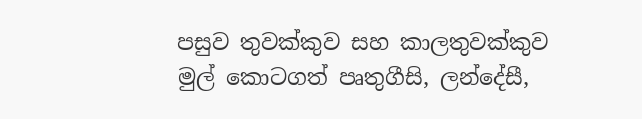පසුව තුවක්කුව සහ කාලතුවක්කුව මුල් කොටගත් පෘතුගීසි, ලන්දේසී,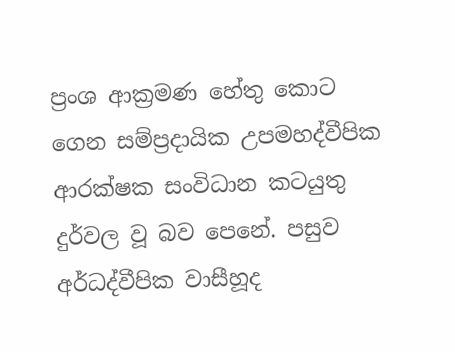ප්‍රංශ ආක්‍රමණ හේතු කොට ගෙන සම්ප්‍රදායික උපමහද්වීපික ආරක්ෂක සංවිධාන කටයුතු දුර්වල වූ බව පෙනේ. පසුව අර්ධද්වීපික වාසීහූද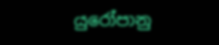යුරෝපානු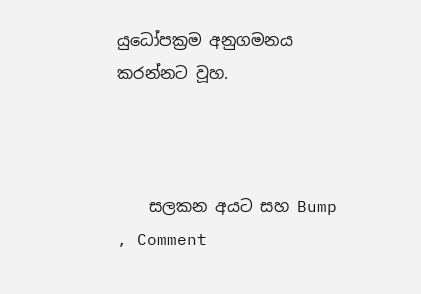යුධෝපක්‍රම අනුගමනය කරන්නට වූහ.



    සලකන අයට සහ Bump , Comment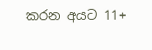කරන අයට 11+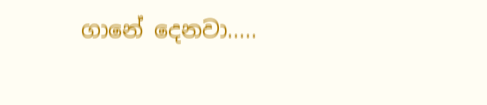ගානේ දෙනවා.....